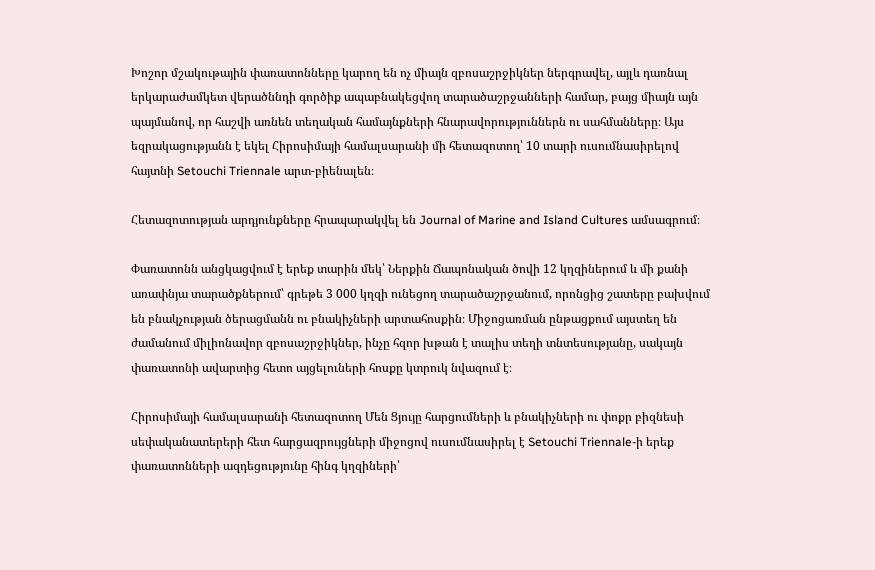Խոշոր մշակութային փառատոնները կարող են ոչ միայն զբոսաշրջիկներ ներգրավել, այլև դառնալ երկարաժամկետ վերածննդի գործիք ապաբնակեցվող տարածաշրջանների համար, բայց միայն այն պայմանով, որ հաշվի առնեն տեղական համայնքների հնարավորություններն ու սահմանները։ Այս եզրակացությանն է եկել Հիրոսիմայի համալսարանի մի հետազոտող՝ 10 տարի ուսումնասիրելով հայտնի Setouchi Triennale արտ-բիենալեն։

Հետազոտության արդյունքները հրապարակվել են Journal of Marine and Island Cultures ամսագրում։

Փառատոնն անցկացվում է երեք տարին մեկ՝ Ներքին Ճապոնական ծովի 12 կղզիներում և մի քանի առափնյա տարածքներում՝ գրեթե 3 000 կղզի ունեցող տարածաշրջանում, որոնցից շատերը բախվում են բնակչության ծերացմանն ու բնակիչների արտահոսքին։ Միջոցառման ընթացքում այստեղ են ժամանում միլիոնավոր զբոսաշրջիկներ, ինչը հզոր խթան է տալիս տեղի տնտեսությանը, սակայն փառատոնի ավարտից հետո այցելուների հոսքը կտրուկ նվազում է։

Հիրոսիմայի համալսարանի հետազոտող Մեն Ցյույը հարցումների և բնակիչների ու փոքր բիզնեսի սեփականատերերի հետ հարցազրույցների միջոցով ուսումնասիրել է Setouchi Triennale-ի երեք փառատոնների ազդեցությունը հինգ կղզիների՝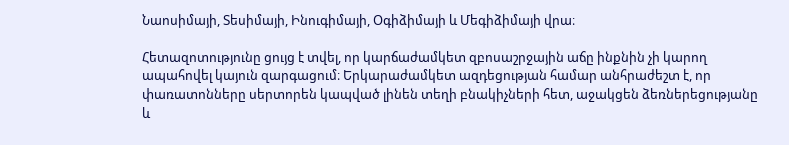Նաոսիմայի, Տեսիմայի, Ինուգիմայի, Օգիձիմայի և Մեգիձիմայի վրա։

Հետազոտությունը ցույց է տվել, որ կարճաժամկետ զբոսաշրջային աճը ինքնին չի կարող ապահովել կայուն զարգացում։ Երկարաժամկետ ազդեցության համար անհրաժեշտ է, որ փառատոնները սերտորեն կապված լինեն տեղի բնակիչների հետ, աջակցեն ձեռներեցությանը և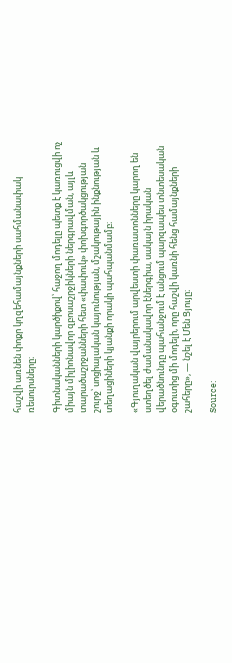հաշվի առնեն փոքր կղզեհամայնքների սահմանափակ ռեսուրսները։

Գիտնականների կարծիքով՝ հաջող մոդելը պետք է կառուցվի ոչ միայն միլիոնավոր զբոսաշրջիկների ներգրավման, այլև տարածաշրջանների հետ «փափուկ» փոխգործակցության շուրջ՝ սոցիալական կայունության, մշակութային ինքնության և տեղացիների կյանքի որակի պահպանմամբ։

«Գյուղական վայրերում արվեստի փառատոնները կարող են ստեղծել ժամանակավոր էներգիա, սակայն իրական վերածնունդը պահանջում է անցում պարզապես տնտեսական օգուտից մի մոդելի, որը հաշվի կառնի հենց համայնքների շահերը», — նշել է Մեն Ցյույը։

Source: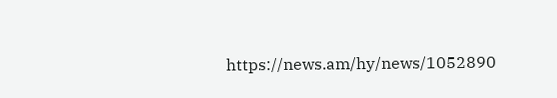https://news.am/hy/news/1052890